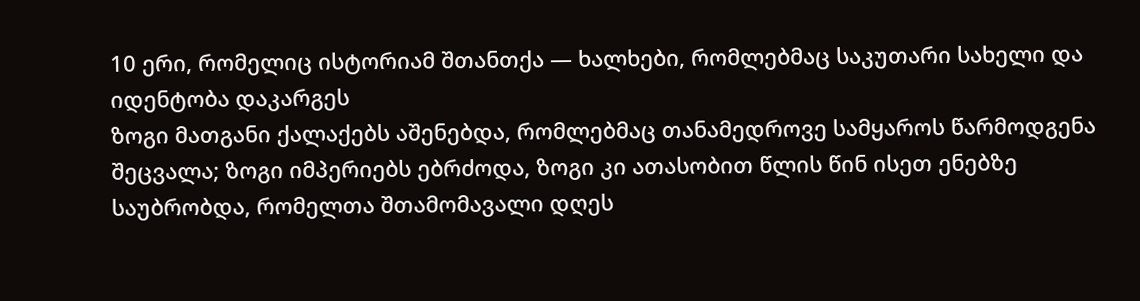10 ერი, რომელიც ისტორიამ შთანთქა — ხალხები, რომლებმაც საკუთარი სახელი და იდენტობა დაკარგეს
ზოგი მათგანი ქალაქებს აშენებდა, რომლებმაც თანამედროვე სამყაროს წარმოდგენა შეცვალა; ზოგი იმპერიებს ებრძოდა, ზოგი კი ათასობით წლის წინ ისეთ ენებზე საუბრობდა, რომელთა შთამომავალი დღეს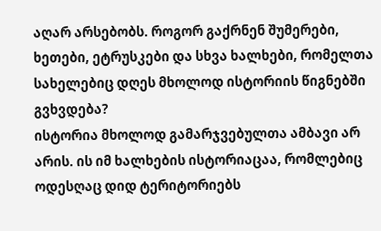აღარ არსებობს. როგორ გაქრნენ შუმერები, ხეთები, ეტრუსკები და სხვა ხალხები, რომელთა სახელებიც დღეს მხოლოდ ისტორიის წიგნებში გვხვდება?
ისტორია მხოლოდ გამარჯვებულთა ამბავი არ არის. ის იმ ხალხების ისტორიაცაა, რომლებიც ოდესღაც დიდ ტერიტორიებს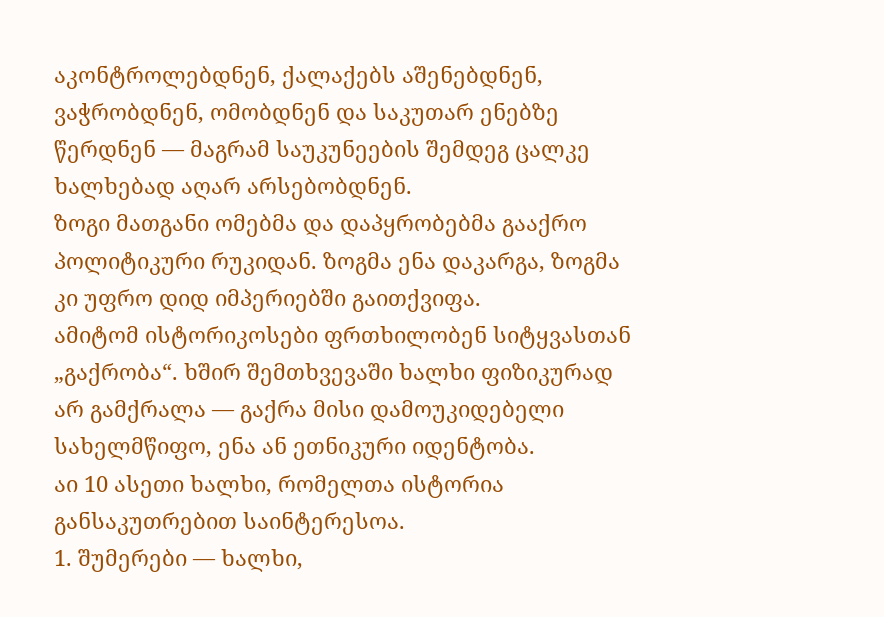აკონტროლებდნენ, ქალაქებს აშენებდნენ, ვაჭრობდნენ, ომობდნენ და საკუთარ ენებზე წერდნენ — მაგრამ საუკუნეების შემდეგ ცალკე ხალხებად აღარ არსებობდნენ.
ზოგი მათგანი ომებმა და დაპყრობებმა გააქრო პოლიტიკური რუკიდან. ზოგმა ენა დაკარგა, ზოგმა კი უფრო დიდ იმპერიებში გაითქვიფა.
ამიტომ ისტორიკოსები ფრთხილობენ სიტყვასთან „გაქრობა“. ხშირ შემთხვევაში ხალხი ფიზიკურად არ გამქრალა — გაქრა მისი დამოუკიდებელი სახელმწიფო, ენა ან ეთნიკური იდენტობა.
აი 10 ასეთი ხალხი, რომელთა ისტორია განსაკუთრებით საინტერესოა.
1. შუმერები — ხალხი,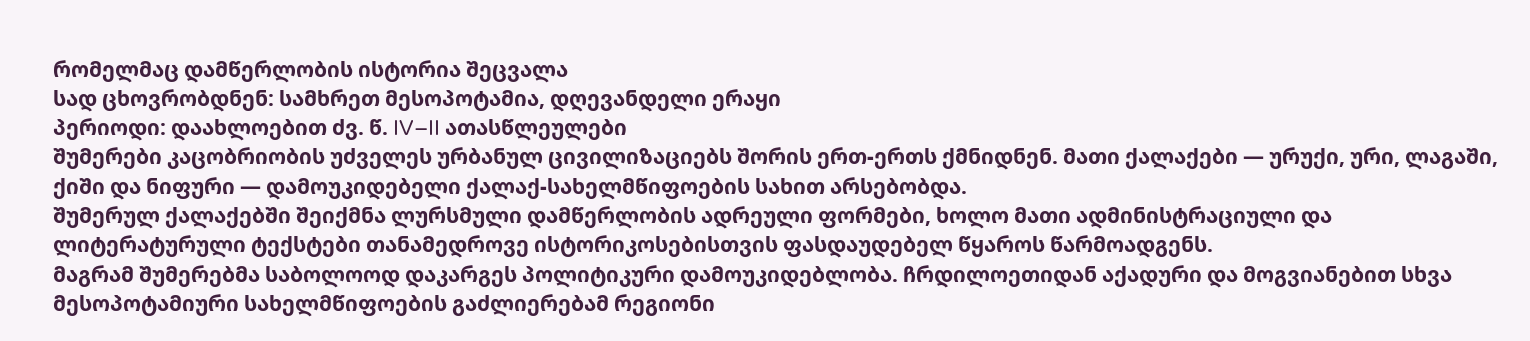რომელმაც დამწერლობის ისტორია შეცვალა
სად ცხოვრობდნენ: სამხრეთ მესოპოტამია, დღევანდელი ერაყი
პერიოდი: დაახლოებით ძვ. წ. IV–II ათასწლეულები
შუმერები კაცობრიობის უძველეს ურბანულ ცივილიზაციებს შორის ერთ-ერთს ქმნიდნენ. მათი ქალაქები — ურუქი, ური, ლაგაში, ქიში და ნიფური — დამოუკიდებელი ქალაქ-სახელმწიფოების სახით არსებობდა.
შუმერულ ქალაქებში შეიქმნა ლურსმული დამწერლობის ადრეული ფორმები, ხოლო მათი ადმინისტრაციული და ლიტერატურული ტექსტები თანამედროვე ისტორიკოსებისთვის ფასდაუდებელ წყაროს წარმოადგენს.
მაგრამ შუმერებმა საბოლოოდ დაკარგეს პოლიტიკური დამოუკიდებლობა. ჩრდილოეთიდან აქადური და მოგვიანებით სხვა მესოპოტამიური სახელმწიფოების გაძლიერებამ რეგიონი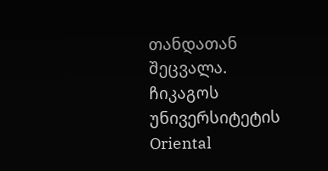თანდათან შეცვალა.
ჩიკაგოს უნივერსიტეტის Oriental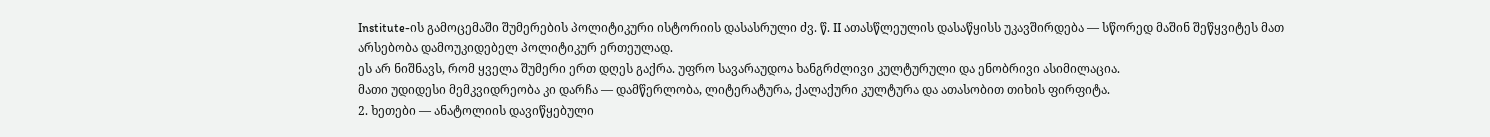Institute-ის გამოცემაში შუმერების პოლიტიკური ისტორიის დასასრული ძვ. წ. II ათასწლეულის დასაწყისს უკავშირდება — სწორედ მაშინ შეწყვიტეს მათ არსებობა დამოუკიდებელ პოლიტიკურ ერთეულად.
ეს არ ნიშნავს, რომ ყველა შუმერი ერთ დღეს გაქრა. უფრო სავარაუდოა ხანგრძლივი კულტურული და ენობრივი ასიმილაცია.
მათი უდიდესი მემკვიდრეობა კი დარჩა — დამწერლობა, ლიტერატურა, ქალაქური კულტურა და ათასობით თიხის ფირფიტა.
2. ხეთები — ანატოლიის დავიწყებული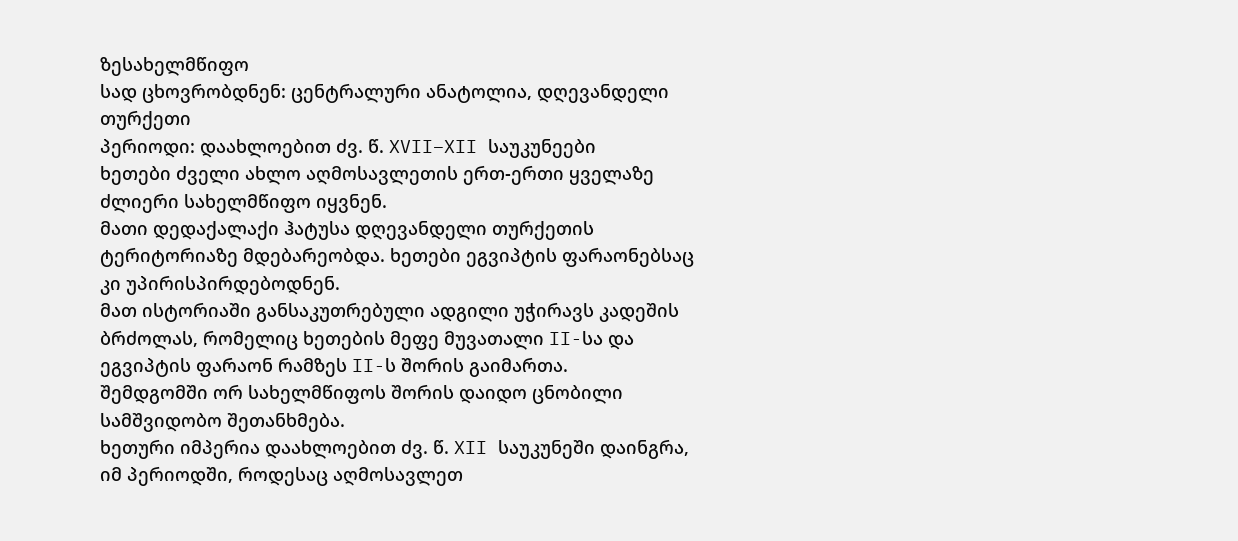ზესახელმწიფო
სად ცხოვრობდნენ: ცენტრალური ანატოლია, დღევანდელი თურქეთი
პერიოდი: დაახლოებით ძვ. წ. XVII–XII საუკუნეები
ხეთები ძველი ახლო აღმოსავლეთის ერთ-ერთი ყველაზე ძლიერი სახელმწიფო იყვნენ.
მათი დედაქალაქი ჰატუსა დღევანდელი თურქეთის ტერიტორიაზე მდებარეობდა. ხეთები ეგვიპტის ფარაონებსაც კი უპირისპირდებოდნენ.
მათ ისტორიაში განსაკუთრებული ადგილი უჭირავს კადეშის ბრძოლას, რომელიც ხეთების მეფე მუვათალი II-სა და ეგვიპტის ფარაონ რამზეს II-ს შორის გაიმართა.
შემდგომში ორ სახელმწიფოს შორის დაიდო ცნობილი სამშვიდობო შეთანხმება.
ხეთური იმპერია დაახლოებით ძვ. წ. XII საუკუნეში დაინგრა, იმ პერიოდში, როდესაც აღმოსავლეთ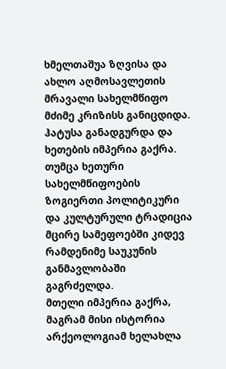ხმელთაშუა ზღვისა და ახლო აღმოსავლეთის მრავალი სახელმწიფო მძიმე კრიზისს განიცდიდა.
ჰატუსა განადგურდა და ხეთების იმპერია გაქრა.
თუმცა ხეთური სახელმწიფოების ზოგიერთი პოლიტიკური და კულტურული ტრადიცია მცირე სამეფოებში კიდევ რამდენიმე საუკუნის განმავლობაში გაგრძელდა.
მთელი იმპერია გაქრა, მაგრამ მისი ისტორია არქეოლოგიამ ხელახლა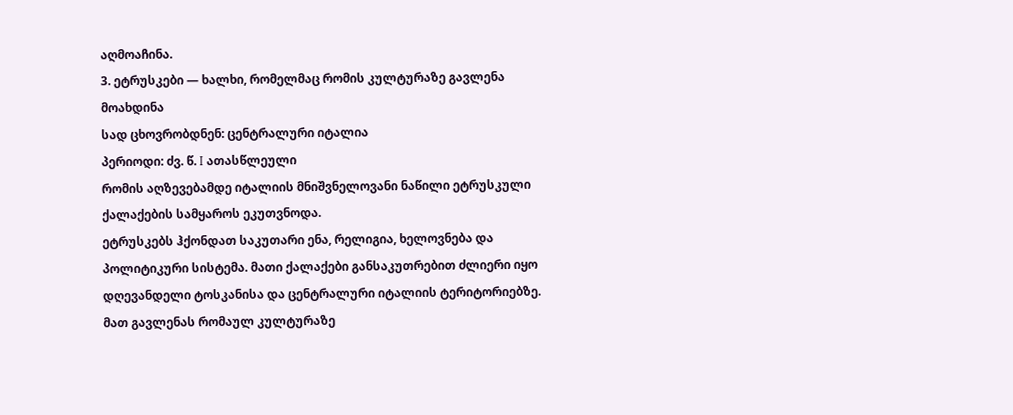აღმოაჩინა.
3. ეტრუსკები — ხალხი, რომელმაც რომის კულტურაზე გავლენა მოახდინა
სად ცხოვრობდნენ: ცენტრალური იტალია
პერიოდი: ძვ. წ. I ათასწლეული
რომის აღზევებამდე იტალიის მნიშვნელოვანი ნაწილი ეტრუსკული ქალაქების სამყაროს ეკუთვნოდა.
ეტრუსკებს ჰქონდათ საკუთარი ენა, რელიგია, ხელოვნება და პოლიტიკური სისტემა. მათი ქალაქები განსაკუთრებით ძლიერი იყო დღევანდელი ტოსკანისა და ცენტრალური იტალიის ტერიტორიებზე.
მათ გავლენას რომაულ კულტურაზე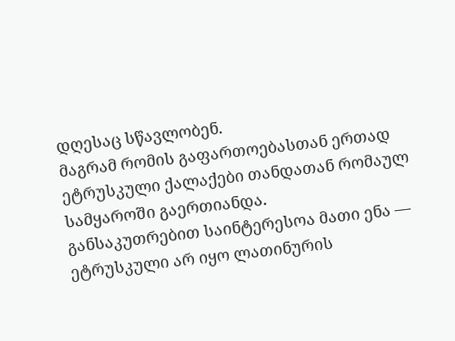დღესაც სწავლობენ.
მაგრამ რომის გაფართოებასთან ერთად ეტრუსკული ქალაქები თანდათან რომაულ სამყაროში გაერთიანდა.
განსაკუთრებით საინტერესოა მათი ენა — ეტრუსკული არ იყო ლათინურის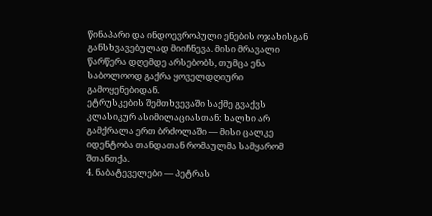წინაპარი და ინდოევროპული ენების ოჯახისგან განსხვავებულად მიიჩნევა. მისი მრავალი წარწერა დღემდე არსებობს, თუმცა ენა საბოლოოდ გაქრა ყოველდღიური გამოყენებიდან.
ეტრუსკების შემთხვევაში საქმე გვაქვს კლასიკურ ასიმილაციასთან: ხალხი არ გამქრალა ერთ ბრძოლაში — მისი ცალკე იდენტობა თანდათან რომაულმა სამყარომ შთანთქა.
4. ნაბატეველები — პეტრას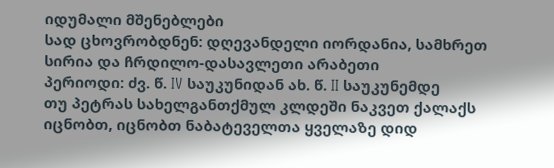იდუმალი მშენებლები
სად ცხოვრობდნენ: დღევანდელი იორდანია, სამხრეთ სირია და ჩრდილო-დასავლეთი არაბეთი
პერიოდი: ძვ. წ. IV საუკუნიდან ახ. წ. II საუკუნემდე
თუ პეტრას სახელგანთქმულ კლდეში ნაკვეთ ქალაქს იცნობთ, იცნობთ ნაბატეველთა ყველაზე დიდ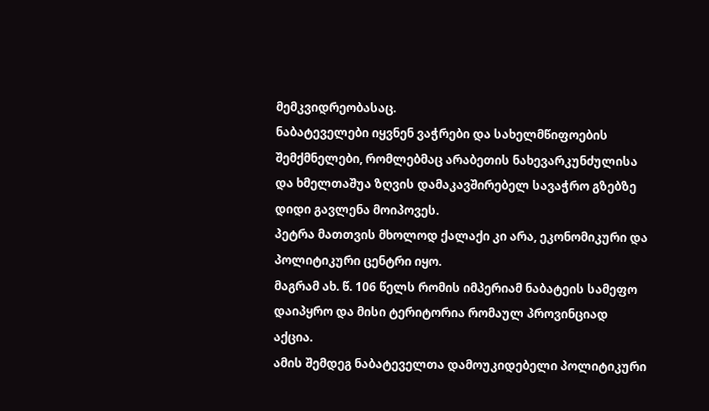მემკვიდრეობასაც.
ნაბატეველები იყვნენ ვაჭრები და სახელმწიფოების შემქმნელები, რომლებმაც არაბეთის ნახევარკუნძულისა და ხმელთაშუა ზღვის დამაკავშირებელ სავაჭრო გზებზე დიდი გავლენა მოიპოვეს.
პეტრა მათთვის მხოლოდ ქალაქი კი არა, ეკონომიკური და პოლიტიკური ცენტრი იყო.
მაგრამ ახ. წ. 106 წელს რომის იმპერიამ ნაბატეის სამეფო დაიპყრო და მისი ტერიტორია რომაულ პროვინციად აქცია.
ამის შემდეგ ნაბატეველთა დამოუკიდებელი პოლიტიკური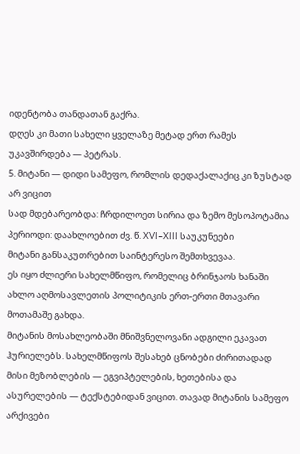იდენტობა თანდათან გაქრა.
დღეს კი მათი სახელი ყველაზე მეტად ერთ რამეს უკავშირდება — პეტრას.
5. მიტანი — დიდი სამეფო, რომლის დედაქალაქიც კი ზუსტად არ ვიცით
სად მდებარეობდა: ჩრდილოეთ სირია და ზემო მესოპოტამია
პერიოდი: დაახლოებით ძვ. წ. XVI–XIII საუკუნეები
მიტანი განსაკუთრებით საინტერესო შემთხვევაა.
ეს იყო ძლიერი სახელმწიფო, რომელიც ბრინჯაოს ხანაში ახლო აღმოსავლეთის პოლიტიკის ერთ-ერთი მთავარი მოთამაშე გახდა.
მიტანის მოსახლეობაში მნიშვნელოვანი ადგილი ეკავათ ჰურიელებს. სახელმწიფოს შესახებ ცნობები ძირითადად მისი მეზობლების — ეგვიპტელების, ხეთებისა და ასურელების — ტექსტებიდან ვიცით. თავად მიტანის სამეფო არქივები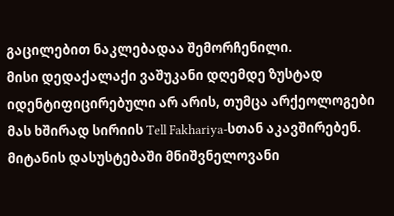გაცილებით ნაკლებადაა შემორჩენილი.
მისი დედაქალაქი ვაშუკანი დღემდე ზუსტად იდენტიფიცირებული არ არის, თუმცა არქეოლოგები მას ხშირად სირიის Tell Fakhariya-სთან აკავშირებენ.
მიტანის დასუსტებაში მნიშვნელოვანი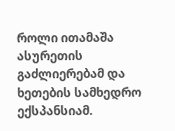როლი ითამაშა ასურეთის გაძლიერებამ და ხეთების სამხედრო ექსპანსიამ.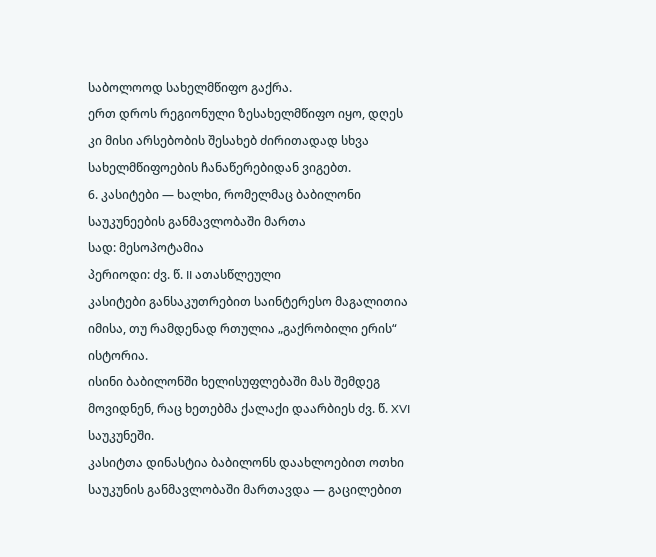საბოლოოდ სახელმწიფო გაქრა.
ერთ დროს რეგიონული ზესახელმწიფო იყო, დღეს კი მისი არსებობის შესახებ ძირითადად სხვა სახელმწიფოების ჩანაწერებიდან ვიგებთ.
6. კასიტები — ხალხი, რომელმაც ბაბილონი საუკუნეების განმავლობაში მართა
სად: მესოპოტამია
პერიოდი: ძვ. წ. II ათასწლეული
კასიტები განსაკუთრებით საინტერესო მაგალითია იმისა, თუ რამდენად რთულია „გაქრობილი ერის“ ისტორია.
ისინი ბაბილონში ხელისუფლებაში მას შემდეგ მოვიდნენ, რაც ხეთებმა ქალაქი დაარბიეს ძვ. წ. XVI საუკუნეში.
კასიტთა დინასტია ბაბილონს დაახლოებით ოთხი საუკუნის განმავლობაში მართავდა — გაცილებით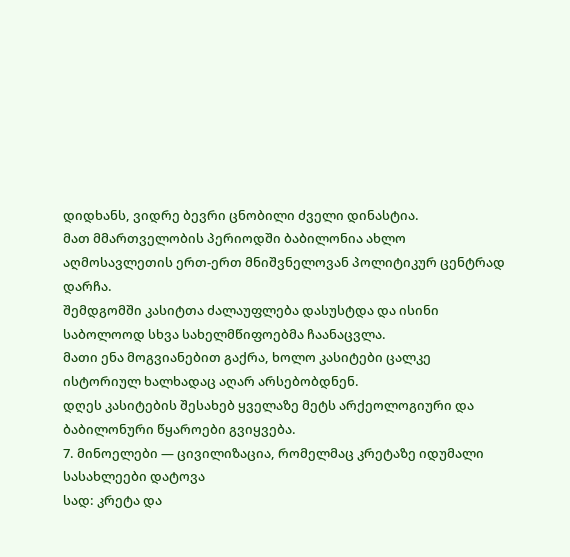დიდხანს, ვიდრე ბევრი ცნობილი ძველი დინასტია.
მათ მმართველობის პერიოდში ბაბილონია ახლო აღმოსავლეთის ერთ-ერთ მნიშვნელოვან პოლიტიკურ ცენტრად დარჩა.
შემდგომში კასიტთა ძალაუფლება დასუსტდა და ისინი საბოლოოდ სხვა სახელმწიფოებმა ჩაანაცვლა.
მათი ენა მოგვიანებით გაქრა, ხოლო კასიტები ცალკე ისტორიულ ხალხადაც აღარ არსებობდნენ.
დღეს კასიტების შესახებ ყველაზე მეტს არქეოლოგიური და ბაბილონური წყაროები გვიყვება.
7. მინოელები — ცივილიზაცია, რომელმაც კრეტაზე იდუმალი სასახლეები დატოვა
სად: კრეტა და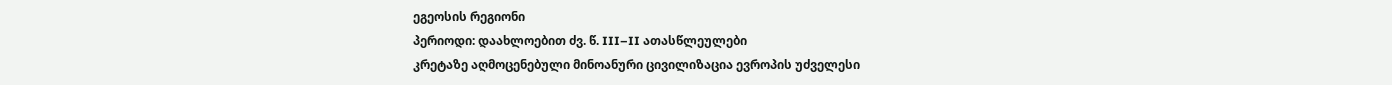ეგეოსის რეგიონი
პერიოდი: დაახლოებით ძვ. წ. III–II ათასწლეულები
კრეტაზე აღმოცენებული მინოანური ცივილიზაცია ევროპის უძველესი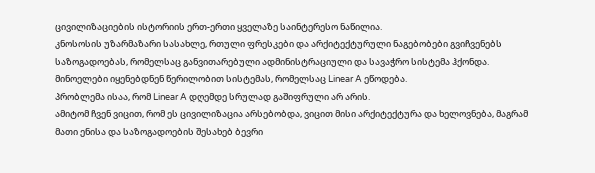ცივილიზაციების ისტორიის ერთ-ერთი ყველაზე საინტერესო ნაწილია.
კნოსოსის უზარმაზარი სასახლე, რთული ფრესკები და არქიტექტურული ნაგებობები გვიჩვენებს საზოგადოებას, რომელსაც განვითარებული ადმინისტრაციული და სავაჭრო სისტემა ჰქონდა.
მინოელები იყენებდნენ წერილობით სისტემას, რომელსაც Linear A ეწოდება.
პრობლემა ისაა, რომ Linear A დღემდე სრულად გაშიფრული არ არის.
ამიტომ ჩვენ ვიცით, რომ ეს ცივილიზაცია არსებობდა, ვიცით მისი არქიტექტურა და ხელოვნება, მაგრამ მათი ენისა და საზოგადოების შესახებ ბევრი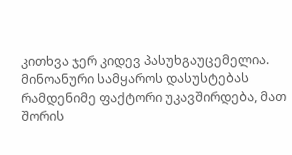კითხვა ჯერ კიდევ პასუხგაუცემელია.
მინოანური სამყაროს დასუსტებას რამდენიმე ფაქტორი უკავშირდება, მათ შორის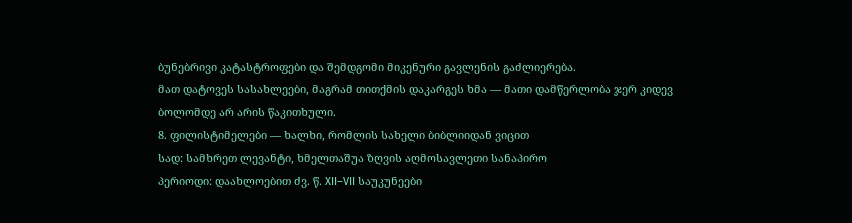ბუნებრივი კატასტროფები და შემდგომი მიკენური გავლენის გაძლიერება.
მათ დატოვეს სასახლეები, მაგრამ თითქმის დაკარგეს ხმა — მათი დამწერლობა ჯერ კიდევ ბოლომდე არ არის წაკითხული.
8. ფილისტიმელები — ხალხი, რომლის სახელი ბიბლიიდან ვიცით
სად: სამხრეთ ლევანტი, ხმელთაშუა ზღვის აღმოსავლეთი სანაპირო
პერიოდი: დაახლოებით ძვ. წ. XII–VII საუკუნეები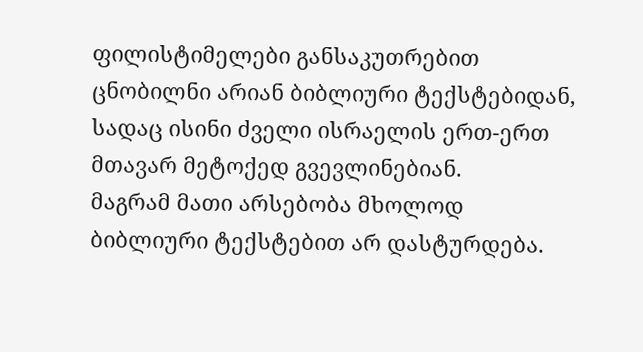ფილისტიმელები განსაკუთრებით ცნობილნი არიან ბიბლიური ტექსტებიდან, სადაც ისინი ძველი ისრაელის ერთ-ერთ მთავარ მეტოქედ გვევლინებიან.
მაგრამ მათი არსებობა მხოლოდ ბიბლიური ტექსტებით არ დასტურდება.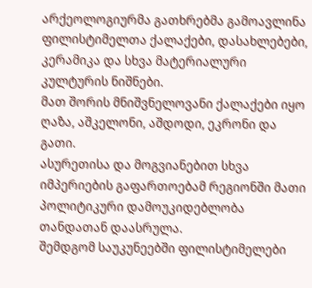არქეოლოგიურმა გათხრებმა გამოავლინა ფილისტიმელთა ქალაქები, დასახლებები, კერამიკა და სხვა მატერიალური კულტურის ნიშნები.
მათ შორის მნიშვნელოვანი ქალაქები იყო ღაზა, აშკელონი, აშდოდი, ეკრონი და გათი.
ასურეთისა და მოგვიანებით სხვა იმპერიების გაფართოებამ რეგიონში მათი პოლიტიკური დამოუკიდებლობა თანდათან დაასრულა.
შემდგომ საუკუნეებში ფილისტიმელები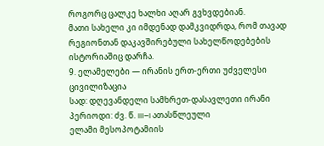როგორც ცალკე ხალხი აღარ გვხვდებიან.
მათი სახელი კი იმდენად დამკვიდრდა, რომ თავად რეგიონთან დაკავშირებული სახელწოდებების ისტორიაშიც დარჩა.
9. ელამელები — ირანის ერთ-ერთი უძველესი ცივილიზაცია
სად: დღევანდელი სამხრეთ-დასავლეთი ირანი
პერიოდი: ძვ. წ. III–I ათასწლეული
ელამი მესოპოტამიის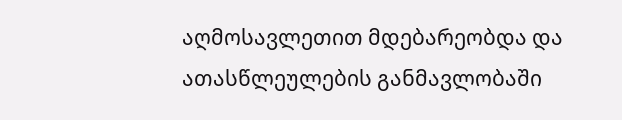აღმოსავლეთით მდებარეობდა და ათასწლეულების განმავლობაში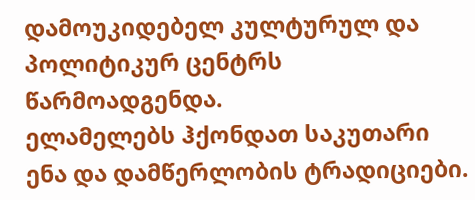დამოუკიდებელ კულტურულ და პოლიტიკურ ცენტრს წარმოადგენდა.
ელამელებს ჰქონდათ საკუთარი ენა და დამწერლობის ტრადიციები.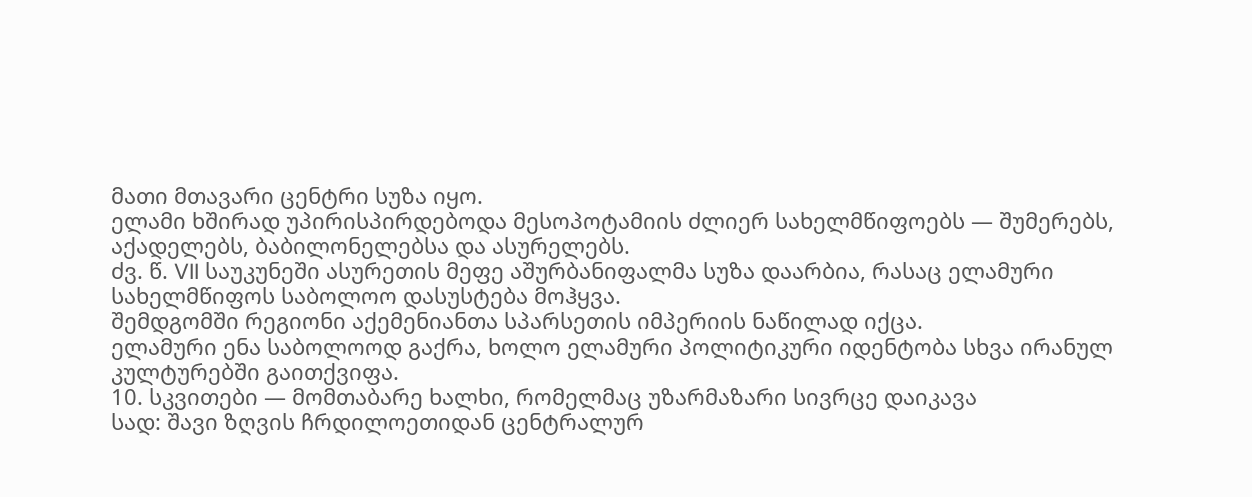მათი მთავარი ცენტრი სუზა იყო.
ელამი ხშირად უპირისპირდებოდა მესოპოტამიის ძლიერ სახელმწიფოებს — შუმერებს, აქადელებს, ბაბილონელებსა და ასურელებს.
ძვ. წ. VII საუკუნეში ასურეთის მეფე აშურბანიფალმა სუზა დაარბია, რასაც ელამური სახელმწიფოს საბოლოო დასუსტება მოჰყვა.
შემდგომში რეგიონი აქემენიანთა სპარსეთის იმპერიის ნაწილად იქცა.
ელამური ენა საბოლოოდ გაქრა, ხოლო ელამური პოლიტიკური იდენტობა სხვა ირანულ კულტურებში გაითქვიფა.
10. სკვითები — მომთაბარე ხალხი, რომელმაც უზარმაზარი სივრცე დაიკავა
სად: შავი ზღვის ჩრდილოეთიდან ცენტრალურ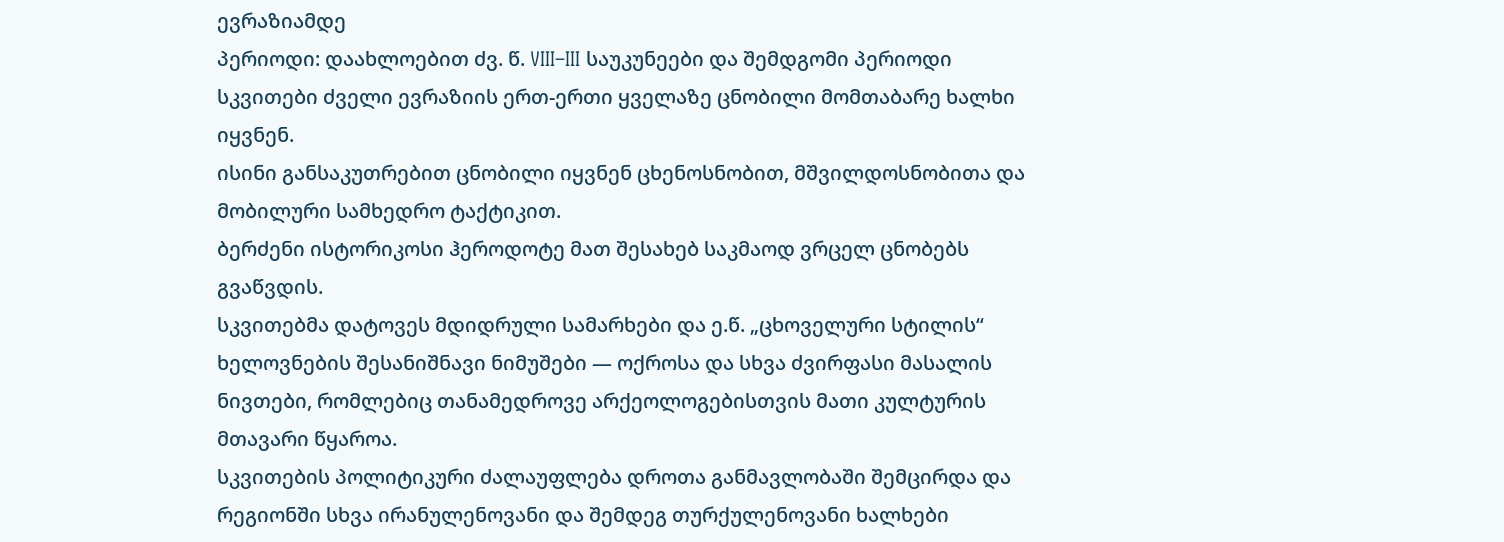ევრაზიამდე
პერიოდი: დაახლოებით ძვ. წ. VIII–III საუკუნეები და შემდგომი პერიოდი
სკვითები ძველი ევრაზიის ერთ-ერთი ყველაზე ცნობილი მომთაბარე ხალხი იყვნენ.
ისინი განსაკუთრებით ცნობილი იყვნენ ცხენოსნობით, მშვილდოსნობითა და მობილური სამხედრო ტაქტიკით.
ბერძენი ისტორიკოსი ჰეროდოტე მათ შესახებ საკმაოდ ვრცელ ცნობებს გვაწვდის.
სკვითებმა დატოვეს მდიდრული სამარხები და ე.წ. „ცხოველური სტილის“ ხელოვნების შესანიშნავი ნიმუშები — ოქროსა და სხვა ძვირფასი მასალის ნივთები, რომლებიც თანამედროვე არქეოლოგებისთვის მათი კულტურის მთავარი წყაროა.
სკვითების პოლიტიკური ძალაუფლება დროთა განმავლობაში შემცირდა და რეგიონში სხვა ირანულენოვანი და შემდეგ თურქულენოვანი ხალხები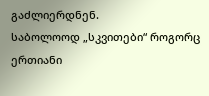გაძლიერდნენ.
საბოლოოდ „სკვითები“ როგორც ერთიანი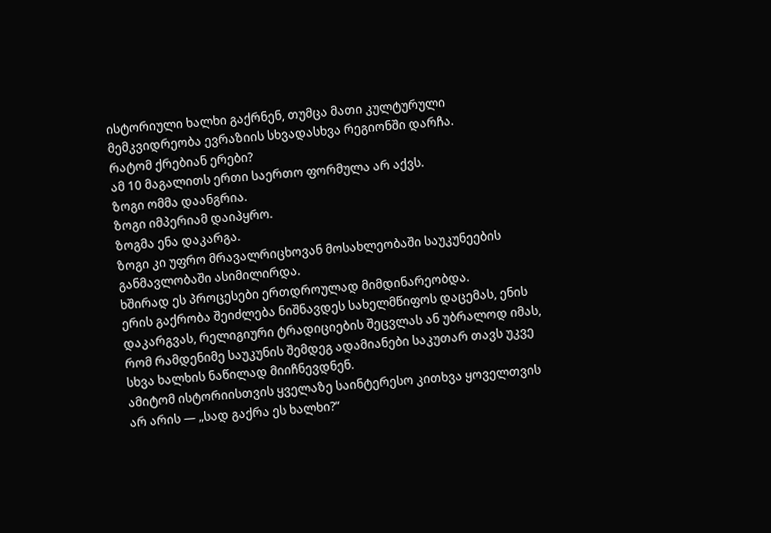ისტორიული ხალხი გაქრნენ, თუმცა მათი კულტურული მემკვიდრეობა ევრაზიის სხვადასხვა რეგიონში დარჩა.
რატომ ქრებიან ერები?
ამ 10 მაგალითს ერთი საერთო ფორმულა არ აქვს.
ზოგი ომმა დაანგრია.
ზოგი იმპერიამ დაიპყრო.
ზოგმა ენა დაკარგა.
ზოგი კი უფრო მრავალრიცხოვან მოსახლეობაში საუკუნეების განმავლობაში ასიმილირდა.
ხშირად ეს პროცესები ერთდროულად მიმდინარეობდა.
ერის გაქრობა შეიძლება ნიშნავდეს სახელმწიფოს დაცემას, ენის დაკარგვას, რელიგიური ტრადიციების შეცვლას ან უბრალოდ იმას, რომ რამდენიმე საუკუნის შემდეგ ადამიანები საკუთარ თავს უკვე სხვა ხალხის ნაწილად მიიჩნევდნენ.
ამიტომ ისტორიისთვის ყველაზე საინტერესო კითხვა ყოველთვის არ არის — „სად გაქრა ეს ხალხი?“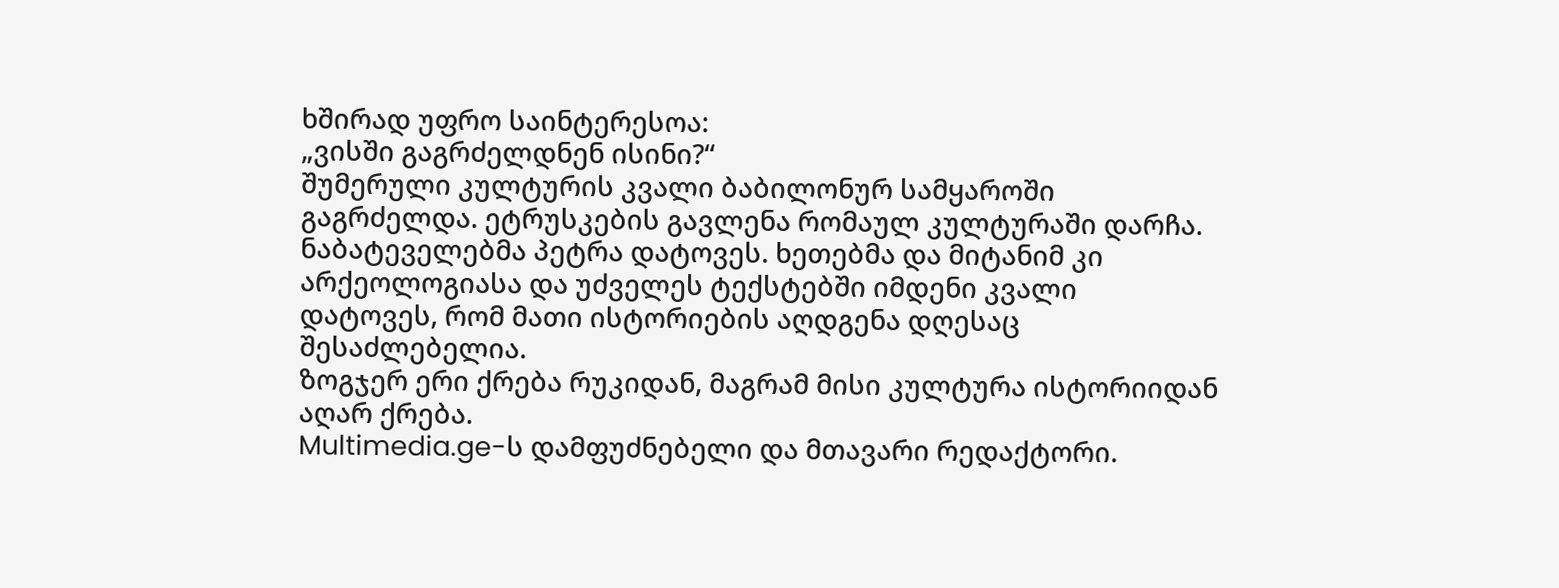ხშირად უფრო საინტერესოა:
„ვისში გაგრძელდნენ ისინი?“
შუმერული კულტურის კვალი ბაბილონურ სამყაროში გაგრძელდა. ეტრუსკების გავლენა რომაულ კულტურაში დარჩა. ნაბატეველებმა პეტრა დატოვეს. ხეთებმა და მიტანიმ კი არქეოლოგიასა და უძველეს ტექსტებში იმდენი კვალი დატოვეს, რომ მათი ისტორიების აღდგენა დღესაც შესაძლებელია.
ზოგჯერ ერი ქრება რუკიდან, მაგრამ მისი კულტურა ისტორიიდან აღარ ქრება.
Multimedia.ge-ს დამფუძნებელი და მთავარი რედაქტორი.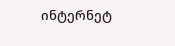ინტერნეტ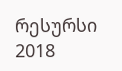რესურსი 2018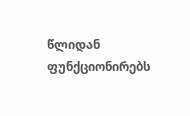წლიდან ფუნქციონირებს